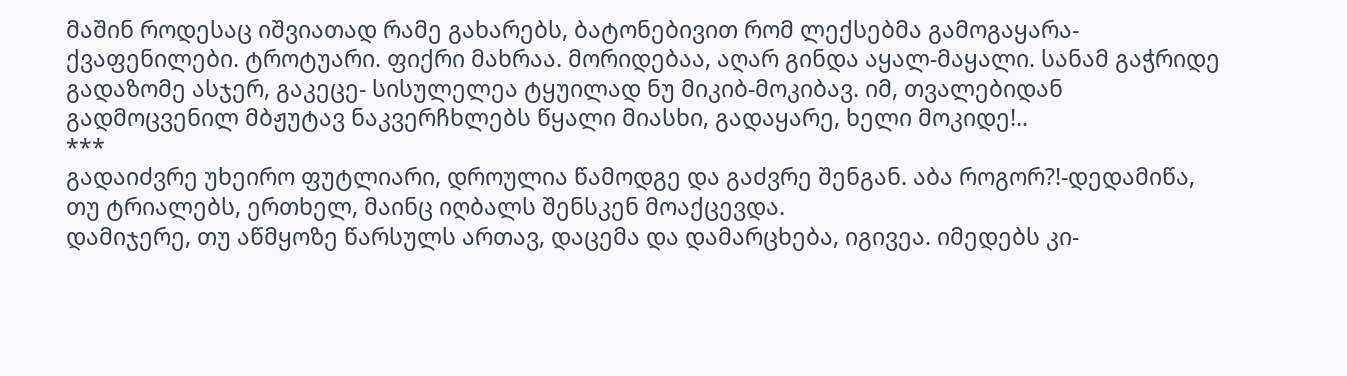მაშინ როდესაც იშვიათად რამე გახარებს, ბატონებივით რომ ლექსებმა გამოგაყარა- ქვაფენილები. ტროტუარი. ფიქრი მახრაა. მორიდებაა, აღარ გინდა აყალ-მაყალი. სანამ გაჭრიდე გადაზომე ასჯერ, გაკეცე- სისულელეა ტყუილად ნუ მიკიბ-მოკიბავ. იმ, თვალებიდან გადმოცვენილ მბჟუტავ ნაკვერჩხლებს წყალი მიასხი, გადაყარე, ხელი მოკიდე!..
***
გადაიძვრე უხეირო ფუტლიარი, დროულია წამოდგე და გაძვრე შენგან. აბა როგორ?!-დედამიწა, თუ ტრიალებს, ერთხელ, მაინც იღბალს შენსკენ მოაქცევდა.
დამიჯერე, თუ აწმყოზე წარსულს ართავ, დაცემა და დამარცხება, იგივეა. იმედებს კი-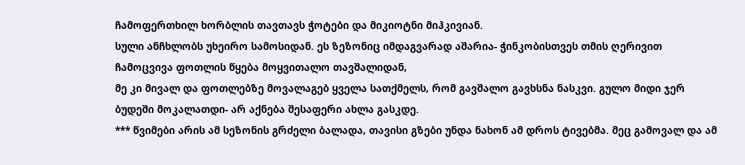ჩამოფერთხილ ხორბლის თავთავს ჭოტები და მიკიოტნი მიჰკივიან.
სული ანჩხლობს უხეირო სამოსიდან. ეს ზეზონიც იმდაგვარად აშარია- ჭინკობისთვეს თმის ღერივით ჩამოცვივა ფოთლის წყება მოყვითალო თავშალიდან,
მე კი მივალ და ფოთლებზე მოვალაგებ ყველა სათქმელს, რომ გავშალო გავხსნა ნასკვი. გულო მიდი ჯერ ბუდეში მოკალათდი- არ აქნება შესაფერი ახლა გასკდე.
*** წვიმები არის ამ სეზონის გრძელი ბალადა, თავისი გზები უნდა ნახონ ამ დროს ტივებმა. მეც გამოვალ და ამ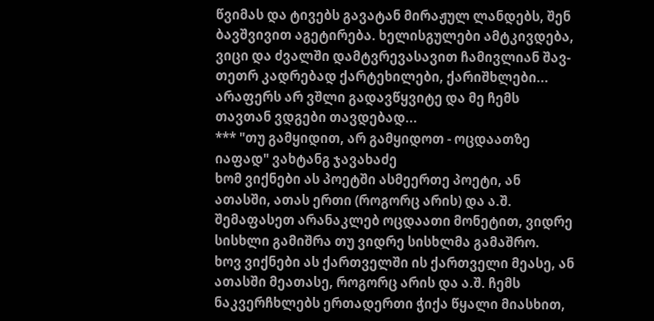წვიმას და ტივებს გავატან მირაჟულ ლანდებს, შენ ბავშვივით აგეტირება. ხელისგულები ამტკივდება, ვიცი და ძვალში დამტვრევასავით ჩამივლიან შავ-თეთრ კადრებად ქარტეხილები, ქარიშხლები... არაფერს არ ვშლი გადავწყვიტე და მე ჩემს თავთან ვდგები თავდებად...
*** "თუ გამყიდით, არ გამყიდოთ - ოცდაათზე იაფად" ვახტანგ ჯავახაძე
ხომ ვიქნები ას პოეტში ასმეერთე პოეტი, ან ათასში, ათას ერთი (როგორც არის) და ა.შ. შემაფასეთ არანაკლებ ოცდაათი მონეტით, ვიდრე სისხლი გამიშრა თუ ვიდრე სისხლმა გამაშრო.
ხოვ ვიქნები ას ქართველში ის ქართველი მეასე, ან ათასში მეათასე, როგორც არის და ა.შ. ჩემს ნაკვერჩხლებს ერთადერთი ჭიქა წყალი მიასხით,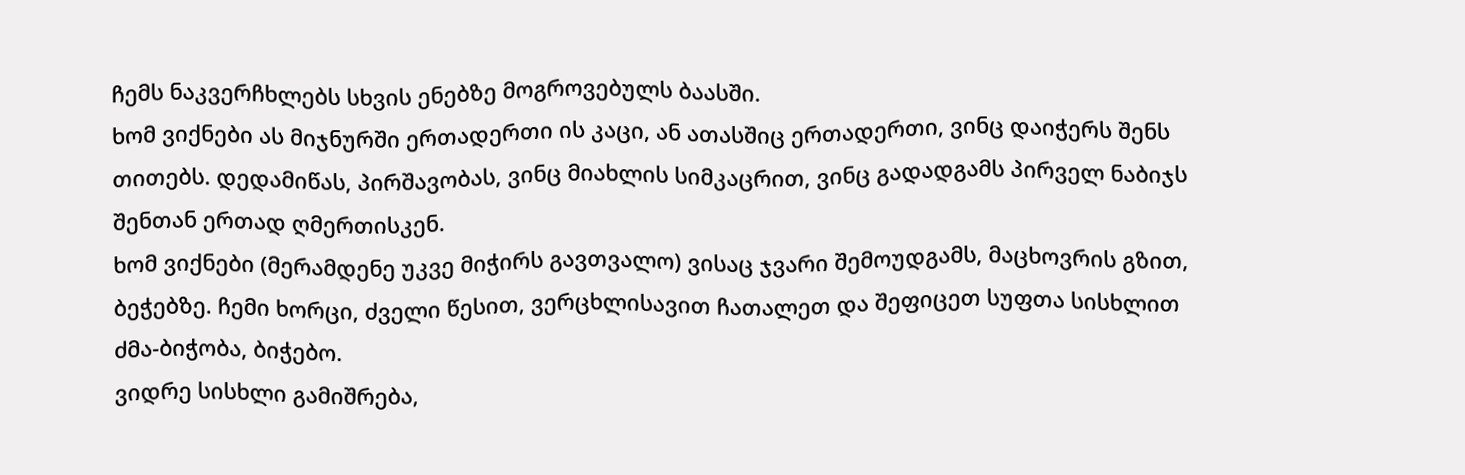ჩემს ნაკვერჩხლებს სხვის ენებზე მოგროვებულს ბაასში.
ხომ ვიქნები ას მიჯნურში ერთადერთი ის კაცი, ან ათასშიც ერთადერთი, ვინც დაიჭერს შენს თითებს. დედამიწას, პირშავობას, ვინც მიახლის სიმკაცრით, ვინც გადადგამს პირველ ნაბიჯს შენთან ერთად ღმერთისკენ.
ხომ ვიქნები (მერამდენე უკვე მიჭირს გავთვალო) ვისაც ჯვარი შემოუდგამს, მაცხოვრის გზით, ბეჭებზე. ჩემი ხორცი, ძველი წესით, ვერცხლისავით ჩათალეთ და შეფიცეთ სუფთა სისხლით ძმა-ბიჭობა, ბიჭებო.
ვიდრე სისხლი გამიშრება,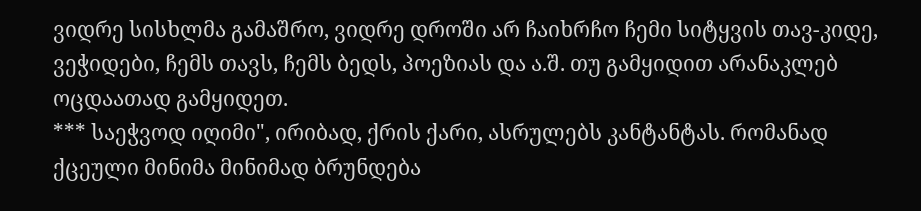ვიდრე სისხლმა გამაშრო, ვიდრე დროში არ ჩაიხრჩო ჩემი სიტყვის თავ-კიდე, ვეჭიდები, ჩემს თავს, ჩემს ბედს, პოეზიას და ა.შ. თუ გამყიდით არანაკლებ ოცდაათად გამყიდეთ.
*** საეჭვოდ იღიმი", ირიბად, ქრის ქარი, ასრულებს კანტანტას. რომანად ქცეული მინიმა მინიმად ბრუნდება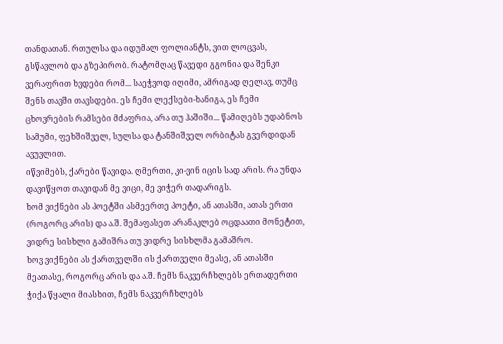თანდათან. რთულსა და იდუმალ ფოლიანტს, ვით ლოცვას, გსწავლობ და გზეპირობ. რატომღაც წავედი გგონია და შენკი ვერაფრით ხვდები რომ... საეჭვოდ იღიმი, ამრიგად ღელავ, თუმც შენს თავში თავსდები. ეს ჩემი ლექსები-ხანიგა, ეს ჩემი ცხოვრების რამსები მძაფრია, არა თუ ჰაშიში... წამიღებს უდაბნოს სამუმი, ფეხშიშველ, სულსა და ტანშიშველ ორბიტას გვერდიდან ავუვლით.
იწვიმებს, ქარები წავიდა. ღმერთი, კი-ვინ იცის სად არის. რა უნდა დავიწყოთ თავიდან მე ვიცი, მე ვიჭერ თადარიგს.
ხომ ვიქნები ას პოეტში ასმეერთე პოეტი, ან ათასში, ათას ერთი (როგორც არის) და ა.შ. შემაფასეთ არანაკლებ ოცდაათი მონეტით, ვიდრე სისხლი გამიშრა თუ ვიდრე სისხლმა გამაშრო.
ხოვ ვიქნები ას ქართველში ის ქართველი მეასე, ან ათასში მეათასე, როგორც არის და ა.შ. ჩემს ნაკვერჩხლებს ერთადერთი ჭიქა წყალი მიასხით, ჩემს ნაკვერჩხლებს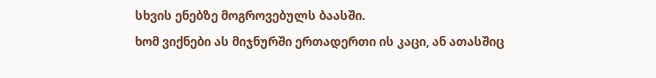სხვის ენებზე მოგროვებულს ბაასში.
ხომ ვიქნები ას მიჯნურში ერთადერთი ის კაცი, ან ათასშიც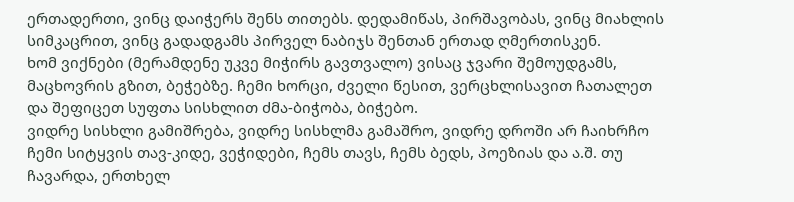ერთადერთი, ვინც დაიჭერს შენს თითებს. დედამიწას, პირშავობას, ვინც მიახლის სიმკაცრით, ვინც გადადგამს პირველ ნაბიჯს შენთან ერთად ღმერთისკენ.
ხომ ვიქნები (მერამდენე უკვე მიჭირს გავთვალო) ვისაც ჯვარი შემოუდგამს, მაცხოვრის გზით, ბეჭებზე. ჩემი ხორცი, ძველი წესით, ვერცხლისავით ჩათალეთ და შეფიცეთ სუფთა სისხლით ძმა-ბიჭობა, ბიჭებო.
ვიდრე სისხლი გამიშრება, ვიდრე სისხლმა გამაშრო, ვიდრე დროში არ ჩაიხრჩო ჩემი სიტყვის თავ-კიდე, ვეჭიდები, ჩემს თავს, ჩემს ბედს, პოეზიას და ა.შ. თუ ჩავარდა, ერთხელ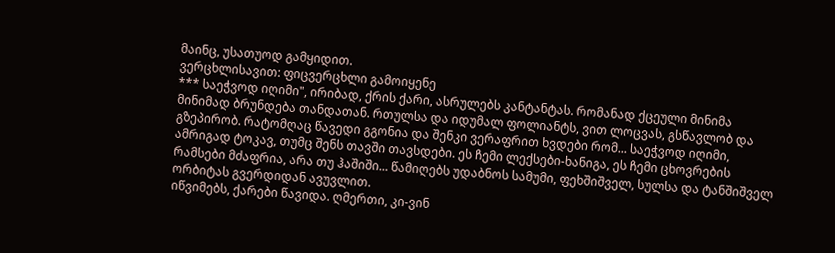მაინც, უსათუოდ გამყიდით.
ვერცხლისავით: ფიცვერცხლი გამოიყენე
*** საეჭვოდ იღიმი", ირიბად, ქრის ქარი, ასრულებს კანტანტას. რომანად ქცეული მინიმა მინიმად ბრუნდება თანდათან. რთულსა და იდუმალ ფოლიანტს, ვით ლოცვას, გსწავლობ და გზეპირობ. რატომღაც წავედი გგონია და შენკი ვერაფრით ხვდები რომ... საეჭვოდ იღიმი, ამრიგად ტოკავ, თუმც შენს თავში თავსდები. ეს ჩემი ლექსები-ხანიგა, ეს ჩემი ცხოვრების რამსები მძაფრია, არა თუ ჰაშიში... წამიღებს უდაბნოს სამუმი, ფეხშიშველ, სულსა და ტანშიშველ ორბიტას გვერდიდან ავუვლით.
იწვიმებს, ქარები წავიდა. ღმერთი, კი-ვინ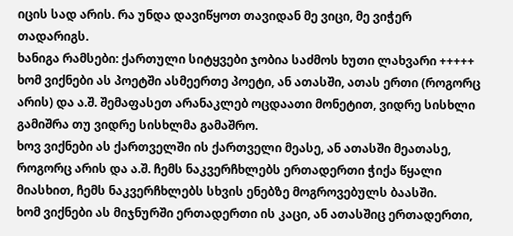იცის სად არის. რა უნდა დავიწყოთ თავიდან მე ვიცი, მე ვიჭერ თადარიგს.
ხანიგა რამსები: ქართული სიტყვები ჯობია საძმოს ხუთი ლახვარი +++++
ხომ ვიქნები ას პოეტში ასმეერთე პოეტი, ან ათასში, ათას ერთი (როგორც არის) და ა.შ. შემაფასეთ არანაკლებ ოცდაათი მონეტით, ვიდრე სისხლი გამიშრა თუ ვიდრე სისხლმა გამაშრო.
ხოვ ვიქნები ას ქართველში ის ქართველი მეასე, ან ათასში მეათასე, როგორც არის და ა.შ. ჩემს ნაკვერჩხლებს ერთადერთი ჭიქა წყალი მიასხით, ჩემს ნაკვერჩხლებს სხვის ენებზე მოგროვებულს ბაასში.
ხომ ვიქნები ას მიჯნურში ერთადერთი ის კაცი, ან ათასშიც ერთადერთი,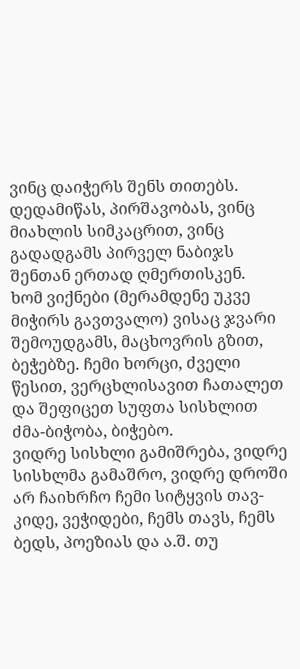ვინც დაიჭერს შენს თითებს. დედამიწას, პირშავობას, ვინც მიახლის სიმკაცრით, ვინც გადადგამს პირველ ნაბიჯს შენთან ერთად ღმერთისკენ.
ხომ ვიქნები (მერამდენე უკვე მიჭირს გავთვალო) ვისაც ჯვარი შემოუდგამს, მაცხოვრის გზით, ბეჭებზე. ჩემი ხორცი, ძველი წესით, ვერცხლისავით ჩათალეთ და შეფიცეთ სუფთა სისხლით ძმა-ბიჭობა, ბიჭებო.
ვიდრე სისხლი გამიშრება, ვიდრე სისხლმა გამაშრო, ვიდრე დროში არ ჩაიხრჩო ჩემი სიტყვის თავ-კიდე, ვეჭიდები, ჩემს თავს, ჩემს ბედს, პოეზიას და ა.შ. თუ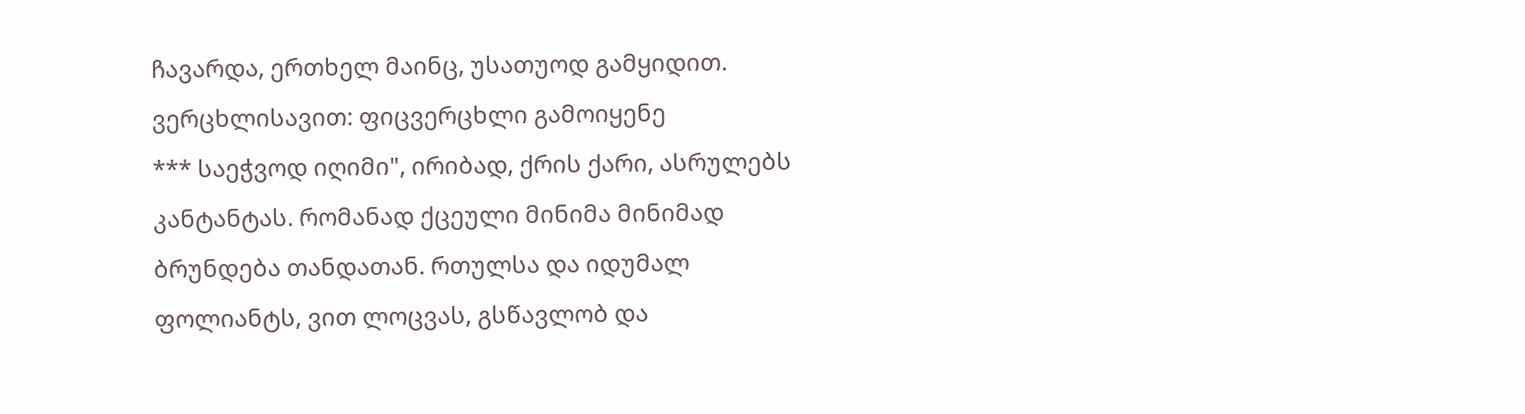ჩავარდა, ერთხელ მაინც, უსათუოდ გამყიდით.
ვერცხლისავით: ფიცვერცხლი გამოიყენე
*** საეჭვოდ იღიმი", ირიბად, ქრის ქარი, ასრულებს კანტანტას. რომანად ქცეული მინიმა მინიმად ბრუნდება თანდათან. რთულსა და იდუმალ ფოლიანტს, ვით ლოცვას, გსწავლობ და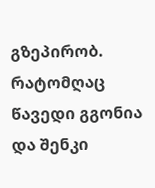გზეპირობ. რატომღაც წავედი გგონია და შენკი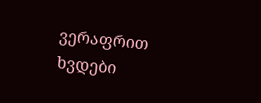ვერაფრით ხვდები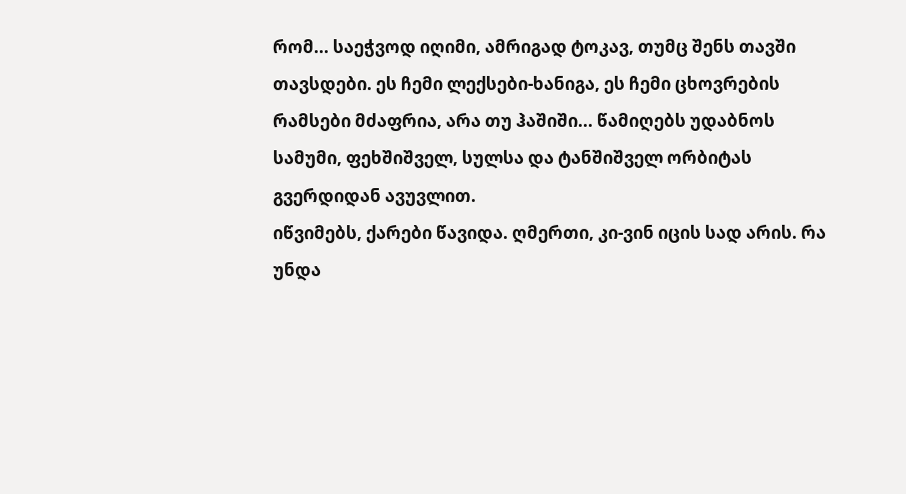რომ... საეჭვოდ იღიმი, ამრიგად ტოკავ, თუმც შენს თავში თავსდები. ეს ჩემი ლექსები-ხანიგა, ეს ჩემი ცხოვრების რამსები მძაფრია, არა თუ ჰაშიში... წამიღებს უდაბნოს სამუმი, ფეხშიშველ, სულსა და ტანშიშველ ორბიტას გვერდიდან ავუვლით.
იწვიმებს, ქარები წავიდა. ღმერთი, კი-ვინ იცის სად არის. რა უნდა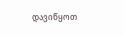დავიწყოთ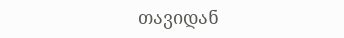თავიდან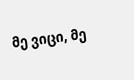მე ვიცი, მე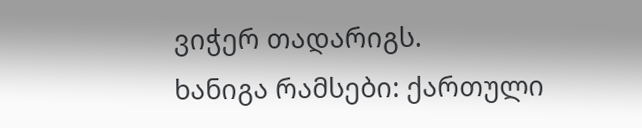ვიჭერ თადარიგს.
ხანიგა რამსები: ქართული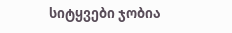სიტყვები ჯობია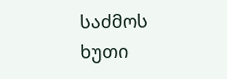საძმოს ხუთი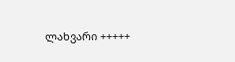ლახვარი +++++